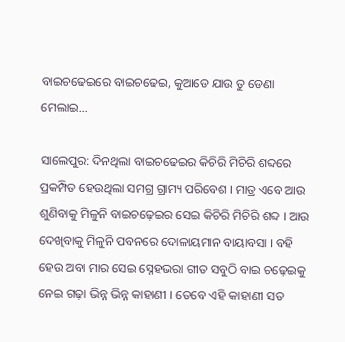ବାଇଚଢେଇରେ ବାଇଚଢେଇ, କୁଆଡେ ଯାଉ ତୁ ଡେଣା ମେଲାଇ…

ସାଲେପୁର: ଦିନଥିଲା ବାଇଚଢେଇର କିଚିରି ମିଚିରି ଶବ୍ଦରେ ପ୍ରକମ୍ପିତ ହେଉଥିଲା ସମଗ୍ର ଗ୍ରାମ୍ୟ ପରିବେଶ । ମାତ୍ର ଏବେ ଆଉ ଶୁଣିବାକୁ ମିଳୁନି ବାଇଚଢ଼େଇର ସେଇ କିଚିରି ମିଚିରି ଶବ୍ଦ । ଆଉ ଦେଖିବାକୁ ମିଳୁନି ପବନରେ ଦୋଳାୟମାନ ବାୟାବସା । ବହି ହେଉ ଅବା ମାର ସେଇ ସ୍ନେହଭରା ଗୀତ ସବୁଠି ବାଇ ଚଢ଼େଇକୁ ନେଇ ଗଢ଼ା ଭିନ୍ନ ଭିନ୍ନ କାହାଣୀ । ତେବେ ଏହି କାହାଣୀ ସତ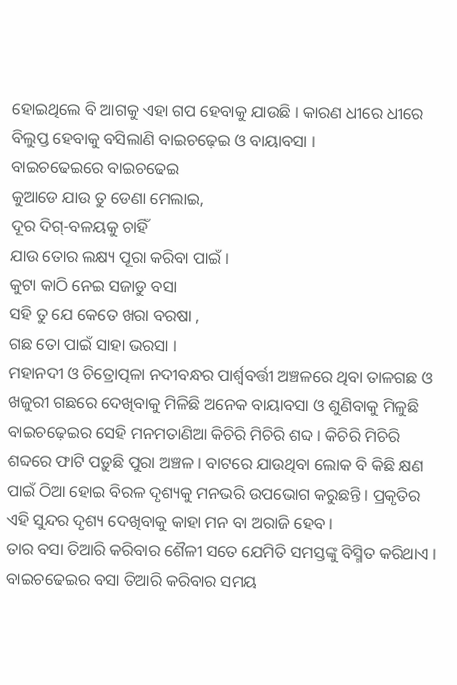ହୋଇଥିଲେ ବି ଆଗକୁ ଏହା ଗପ ହେବାକୁ ଯାଉଛି । କାରଣ ଧୀରେ ଧୀରେ ବିଲୁପ୍ତ ହେବାକୁ ବସିଲାଣି ବାଇଚଢ଼େଇ ଓ ବାୟାବସା ।
ବାଇଚଢେଇରେ ବାଇଚଢେଇ
କୁଆଡେ ଯାଉ ତୁ ଡେଣା ମେଲାଇ,
ଦୂର ଦିଗ୍-ବଳୟକୁ ଚାହିଁ
ଯାଉ ତୋର ଲକ୍ଷ୍ୟ ପୂରା କରିବା ପାଇଁ ।
କୁଟା କାଠି ନେଇ ସଜାଡୁ ବସା
ସହି ତୁ ଯେ କେତେ ଖରା ବରଷା ,
ଗଛ ତୋ ପାଇଁ ସାହା ଭରସା ।
ମହାନଦୀ ଓ ଚିତ୍ରୋତ୍ପଳା ନଦୀବନ୍ଧର ପାର୍ଶ୍ୱବର୍ତ୍ତୀ ଅଞ୍ଚଳରେ ଥିବା ତାଳଗଛ ଓ ଖଜୁରୀ ଗଛରେ ଦେଖିବାକୁ ମିଳିଛି ଅନେକ ବାୟାବସା ଓ ଶୁଣିବାକୁ ମିଳୁଛି ବାଇଚଢ଼େଇର ସେହି ମନମତାଣିଆ କିଚିରି ମିଚିରି ଶବ୍ଦ । କିଚିରି ମିଚିରି ଶବ୍ଦରେ ଫାଟି ପଡ଼ୁଛି ପୁରା ଅଞ୍ଚଳ । ବାଟରେ ଯାଉଥିବା ଲୋକ ବି କିଛି କ୍ଷଣ ପାଇଁ ଠିଆ ହୋଇ ବିରଳ ଦୃଶ୍ୟକୁ ମନଭରି ଉପଭୋଗ କରୁଛନ୍ତି । ପ୍ରକୃତିର ଏହି ସୁନ୍ଦର ଦୃଶ୍ୟ ଦେଖିବାକୁ କାହା ମନ ବା ଅରାଜି ହେବ ।
ତାର ବସା ତିଆରି କରିବାର ଶୈଳୀ ସତେ ଯେମିତି ସମସ୍ତଙ୍କୁ ବିସ୍ମିତ କରିଥାଏ । ବାଇଚଢେଇର ବସା ତିଆରି କରିବାର ସମୟ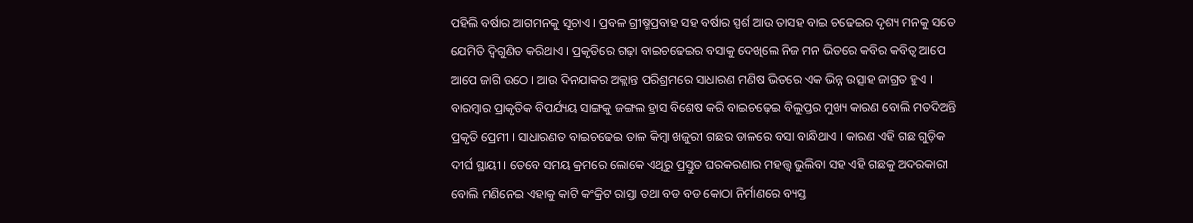ପହିଲି ବର୍ଷାର ଆଗମନକୁ ସୂଚାଏ । ପ୍ରବଳ ଗ୍ରୀଷ୍ମପ୍ରବାହ ସହ ବର୍ଷାର ସ୍ପର୍ଶ ଆଉ ତାସହ ବାଇ ଚଢେଇର ଦୃଶ୍ୟ ମନକୁ ସତେ ଯେମିତି ଦ୍ୱିଗୁଣିତ କରିଥାଏ । ପ୍ରକୃତିରେ ଗଢ଼ା ବାଇଚଢେଇର ବସାକୁ ଦେଖିଲେ ନିଜ ମନ ଭିତରେ କବିର କବିତ୍ଵ ଆପେ ଆପେ ଜାଗି ଉଠେ । ଆଉ ଦିନଯାକର ଅକ୍ଲାନ୍ତ ପରିଶ୍ରମରେ ସାଧାରଣ ମଣିଷ ଭିତରେ ଏକ ଭିନ୍ନ ଉତ୍ସାହ ଜାଗ୍ରତ ହୁଏ ।
ବାରମ୍ବାର ପ୍ରାକୃତିକ ବିପର୍ଯ୍ୟୟ ସାଙ୍ଗକୁ ଜଙ୍ଗଲ ହ୍ରାସ ବିଶେଷ କରି ବାଇଚଢ଼େଇ ବିଲୁପ୍ତର ମୁଖ୍ୟ କାରଣ ବୋଲି ମତଦିଅନ୍ତି ପ୍ରକୃତି ପ୍ରେମୀ । ସାଧାରଣତ ବାଇଚଢେଇ ତାଳ କିମ୍ବା ଖଜୁରୀ ଗଛର ଡାଳରେ ବସା ବାନ୍ଧିଥାଏ । କାରଣ ଏହି ଗଛ ଗୁଡ଼ିକ ଦୀର୍ଘ ସ୍ଥାୟୀ । ତେବେ ସମୟ କ୍ରମରେ ଲୋକେ ଏଥିରୁ ପ୍ରସ୍ତୁତ ଘରକରଣାର ମହତ୍ତ୍ବ ଭୁଲିବା ସହ ଏହି ଗଛକୁ ଅଦରକାରୀ ବୋଲି ମଣିନେଇ ଏହାକୁ କାଟି କଂକ୍ରିଟ ରାସ୍ତା ତଥା ବଡ ବଡ କୋଠା ନିର୍ମାଣରେ ବ୍ୟସ୍ତ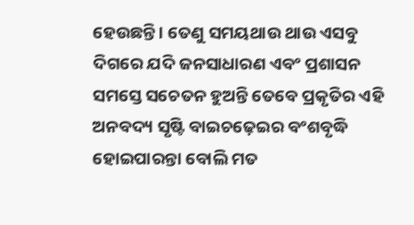ହେଉଛନ୍ତି । ତେଣୁ ସମୟଥାଉ ଥାଉ ଏସବୁ ଦିଗରେ ଯଦି ଜନସାଧାରଣ ଏବଂ ପ୍ରଶାସନ ସମସ୍ତେ ସଚେତନ ହୁଅନ୍ତି ତେବେ ପ୍ରକୃତିର ଏହି ଅନବଦ୍ୟ ସୃଷ୍ଟି ବାଇଚଢ଼େଇର ବଂଶବୃଦ୍ଧି ହୋଇପାରନ୍ତା ବୋଲି ମତ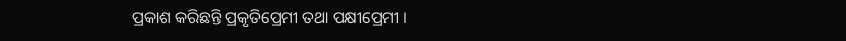ପ୍ରକାଶ କରିଛନ୍ତି ପ୍ରକୃତିପ୍ରେମୀ ତଥା ପକ୍ଷୀପ୍ରେମୀ ।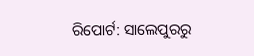ରିପୋର୍ଟ: ସାଲେପୁରରୁ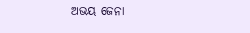ଅଭୟ ଜେନା